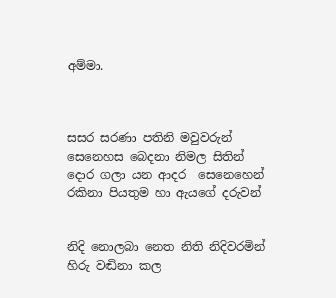අම්මා.



සසර සරණා පතිනි මවුවරුන්
සෙනෙහස බෙදනා නිමල සිතින්
දොර ගලා යන ආදර  සෙනෙහෙන්
රකිනා පියතුම හා ඇයගේ දරුවන්


නිදි නොලබා නෙත නිති නිදිවරමින්
හිරු වඬිනා කල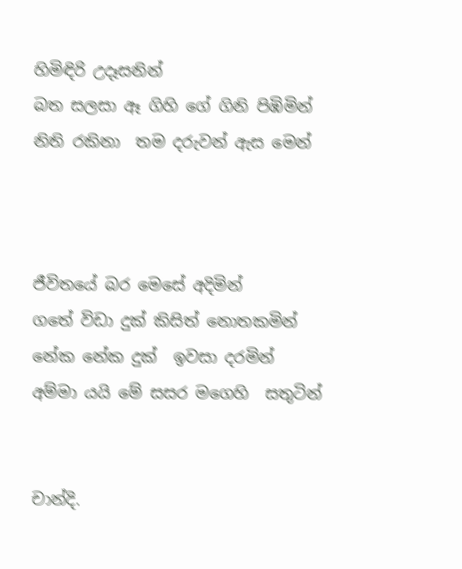හිමිඳිරි උදෑසනින්
බත සලසා ඈ ගිහි ගේ ගිනි පිඹිමින්
නිති රකිනා  තම දරුවන් ඇස මෙන්



ජීවිතයේ බර මෙසේ අදිමින්
ගතේ විඩා දුක් කිසිත් නොතකමින්
නේක නේක දුක්  ඉවසා දරමින්
අම්මා යයි මේ සසර මගෙහි  සතුටින්


චාන්දි.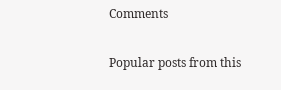Comments

Popular posts from this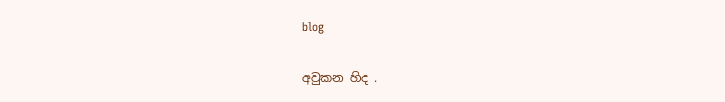blog

අවුකන හිද .